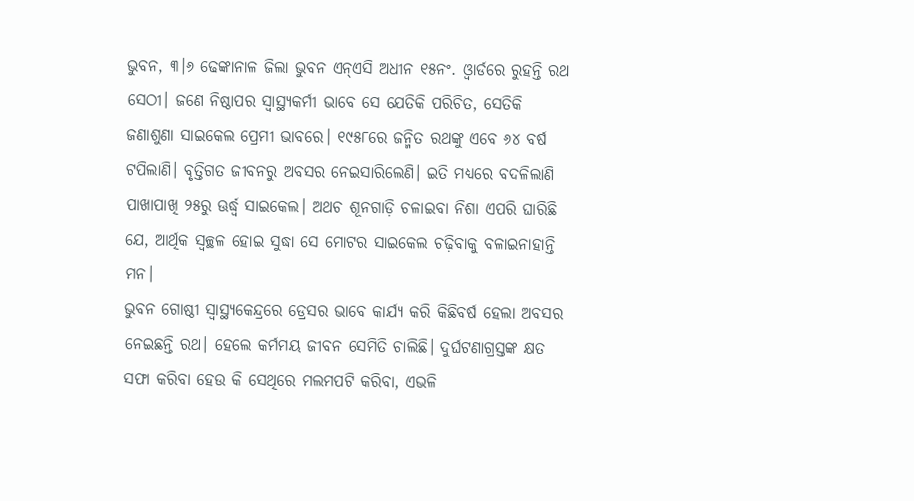ଭୁବନ, ୩।୬ ଢେଙ୍କାନାଳ ଜିଲା ଭୁବନ ଏନ୍ଏସି ଅଧୀନ ୧୫ନଂ. ଓ୍ବାର୍ଡରେ ରୁହନ୍ତି ରଥ ସେଠୀ। ଜଣେ ନିଷ୍ଠାପର ସ୍ବାସ୍ଥ୍ୟକର୍ମୀ ଭାବେ ସେ ଯେତିକି ପରିଚିତ, ସେତିକି ଜଣାଶୁଣା ସାଇକେଲ ପ୍ରେମୀ ଭାବରେ। ୧୯୫୮ରେ ଜନ୍ମିତ ରଥଙ୍କୁ ଏବେ ୬୪ ବର୍ଷ ଟପିଲାଣି। ବୃତ୍ତିଗତ ଜୀବନରୁ ଅବସର ନେଇସାରିଲେଣି। ଇତି ମଧ୍ୟରେ ବଦଳିଲାଣି ପାଖାପାଖି ୨୫ରୁ ଊର୍ଦ୍ଧ୍ୱ ସାଇକେଲ। ଅଥଚ ଶୂନଗାଡ଼ି ଚଳାଇବା ନିଶା ଏପରି ଘାରିଛି ଯେ, ଆର୍ଥିକ ସ୍ବଚ୍ଛଳ ହୋଇ ସୁଦ୍ଧା ସେ ମୋଟର ସାଇକେଲ ଚଢ଼ିବାକୁ ବଳାଇନାହାନ୍ତି ମନ।
ଭୁବନ ଗୋଷ୍ଠୀ ସ୍ବାସ୍ଥ୍ୟକେନ୍ଦ୍ରରେ ଡ୍ରେସର ଭାବେ କାର୍ଯ୍ୟ କରି କିଛିବର୍ଷ ହେଲା ଅବସର ନେଇଛନ୍ତି ରଥ। ହେଲେ କର୍ମମୟ ଜୀବନ ସେମିତି ଚାଲିଛି। ଦୁର୍ଘଟଣାଗ୍ରସ୍ତଙ୍କ କ୍ଷତ ସଫା କରିବା ହେଉ କି ସେଥିରେ ମଲମପଟି କରିବା, ଏଭଳି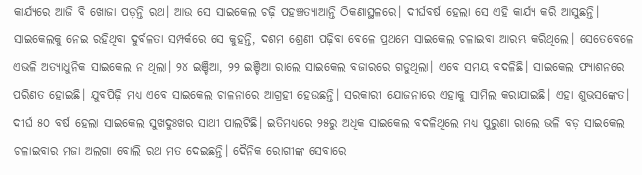କାର୍ଯ୍ୟରେ ଆଜି ବି ଖୋଜା ପଡ଼ନ୍ତି ରଥ। ଆଉ ସେ ସାଇକେଲ ଚଢ଼ି ପହଞ୍ଚତ୍ୟାଆନ୍ତି ଠିକଣାସ୍ଥଳରେ। ଦୀର୍ଘବର୍ଷ ହେଲା ସେ ଏହି କାର୍ଯ୍ୟ କରି ଆସୁଛନ୍ତି।
ସାଇକେଲକୁ ନେଇ ରହିଥିବା ଦୁର୍ବଳତା ସମ୍ପର୍କରେ ସେ କୁହନ୍ତି, ଦଶମ ଶ୍ରେଣୀ ପଢ଼ିବା ବେଳେ ପ୍ରଥମେ ସାଇକେଲ ଚଳାଇବା ଆରମ୍ଭ କରିଥିଲେ। ସେତେବେଳେ ଏଭଳି ଅତ୍ୟାଧୁନିକ ସାଇକେଲ ନ ଥିଲା। ୨୪ ଇଞ୍ଚିଆ, ୨୨ ଇଞ୍ଚିଆ ରାଲେ ସାଇକେଲ ବଜାରରେ ଗଡୁଥିଲା। ଏବେ ସମୟ ବଦଳିଛି। ସାଇକେଲ ଫ୍ୟାଶନରେ ପରିଣତ ହୋଇଛି। ଯୁବପିଢ଼ି ମଧ୍ୟ ଏବେ ସାଇକେଲ ଚାଳନାରେ ଆଗ୍ରହୀ ହେଉଛନ୍ତି। ସରକାରୀ ଯୋଜନାରେ ଏହାକୁ ସାମିଲ କରାଯାଇଛି। ଏହା ଶୁଭସଙ୍କେତ। ଦୀର୍ଘ ୫୦ ବର୍ଷ ହେଲା ସାଇକେଲ ସୁଖଦୁଃଖର ସାଥୀ ପାଲଟିଛି। ଇତିମଧ୍ୟରେ ୨୫ରୁ ଅଧିକ ସାଇକେଲ ବଦଳିଥିଲେ ମଧ୍ୟ ପୁରୁଣା ରାଲେ ଭଳି ବଡ଼ ସାଇକେଲ ଚଳାଇବାର ମଜା ଅଲଗା ବୋଲି ରଥ ମତ ଦେଇଛନ୍ତି। ଦୈନିକ ରୋଗୀଙ୍କ ସେବାରେ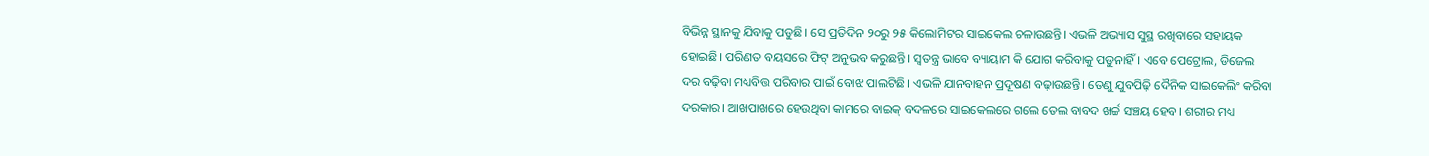ବିଭିନ୍ନ ସ୍ଥାନକୁ ଯିବାକୁ ପଡୁଛି। ସେ ପ୍ରତିଦିନ ୨୦ରୁ ୨୫ କିଲୋମିଟର ସାଇକେଲ ଚଳାଉଛନ୍ତି। ଏଭଳି ଅଭ୍ୟାସ ସୁସ୍ଥ ରଖିବାରେ ସହାୟକ ହୋଇଛି। ପରିଣତ ବୟସରେ ଫିଟ୍ ଅନୁଭବ କରୁଛନ୍ତି। ସ୍ବତନ୍ତ୍ର ଭାବେ ବ୍ୟାୟାମ କି ଯୋଗ କରିବାକୁ ପଡୁନାହିଁ। ଏବେ ପେଟ୍ରୋଲ, ଡିଜେଲ ଦର ବଢ଼ିବା ମଧ୍ୟବିତ୍ତ ପରିବାର ପାଇଁ ବୋଝ ପାଲଟିଛି। ଏଭଳି ଯାନବାହନ ପ୍ରଦୂଷଣ ବଢ଼ାଉଛନ୍ତି। ତେଣୁ ଯୁବପିଢ଼ି ଦୈନିକ ସାଇକେଲିଂ କରିବା ଦରକାର। ଆଖପାଖରେ ହେଉଥିବା କାମରେ ବାଇକ୍ ବଦଳରେ ସାଇକେଲରେ ଗଲେ ତେଲ ବାବଦ ଖର୍ଚ୍ଚ ସଞ୍ଚୟ ହେବ। ଶରୀର ମଧ୍ୟ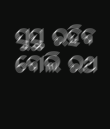ସୁସ୍ଥ ରହିବ ବୋଲି ରଥ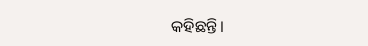କହିଛନ୍ତି।